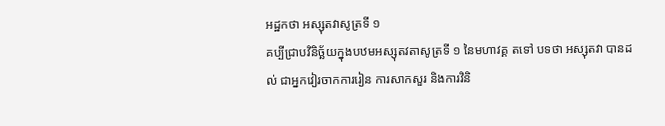អដ្ឋកថា អស្សុតវាសូត្រទី ១
គប្បីជ្រាបវិនិច្ឆ័យក្នុងបឋមអស្សុតវតាសូត្រទី ១ នៃមហាវគ្គ តទៅ បទថា អស្សុតវា បានដល់ ជាអ្នកវៀរចាកការរៀន ការសាកសួរ និងការវិនិ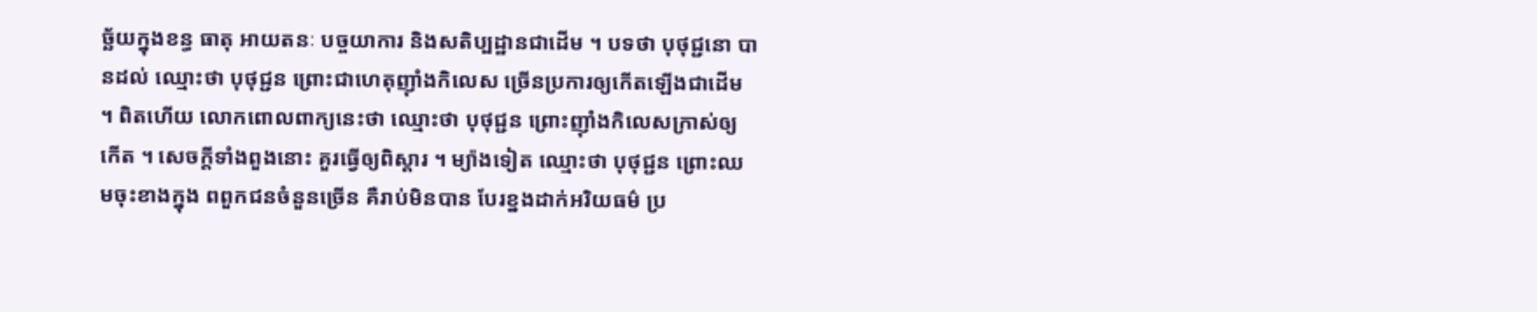ច្ឆ័យក្នុងខន្ធ ធាតុ អាយតនៈ បច្ចយាការ និងសតិប្បដ្ឋានជាដើម ។ បទថា បុថុជ្ជនោ បានដល់ ឈ្មោះថា បុថុជ្ជន ព្រោះជាហេតុញ៉ាំងកិលេស ច្រើនប្រការឲ្យកើតឡើងជាដើម ។ ពិតហើយ លោកពោលពាក្យនេះថា ឈ្មោះថា បុថុជ្ជន ព្រោះញ៉ាំងកិលេសក្រាស់ឲ្យកើត ។ សេចក្តីទាំងពួងនោះ គួរធ្វើឲ្យពិស្តារ ។ ម្យ៉ាងទៀត ឈ្មោះថា បុថុជ្ជន ព្រោះឈមចុះខាងក្នុង ពពួកជនចំនួនច្រើន គឺរាប់មិនបាន បែរខ្នងដាក់អរិយធម៌ ប្រ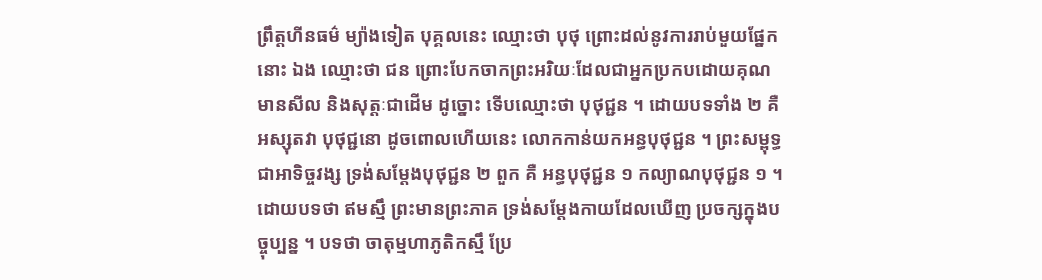ព្រឹត្តហីនធម៌ ម្យ៉ាងទៀត បុគ្គលនេះ ឈ្មោះថា បុថុ ព្រោះដល់នូវការរាប់មួយផ្នែកនោះ ឯង ឈ្មោះថា ជន ព្រោះបែកចាកព្រះអរិយៈដែលជាអ្នកប្រកបដោយគុណ មានសីល និងសុត្តៈជាដើម ដូច្នោះ ទើបឈ្មោះថា បុថុជ្ជន ។ ដោយបទទាំង ២ គឺ អស្សុតវា បុថុជ្ជនោ ដូចពោលហើយនេះ លោកកាន់យកអន្ធបុថុជ្ជន ។ ព្រះសម្ពុទ្ធជាអាទិច្ចវង្ស ទ្រង់សម្តែងបុថុជ្ជន ២ ពួក គឺ អន្ធបុថុជ្ជន ១ កល្យាណបុថុជ្ជន ១ ។ ដោយបទថា ឥមស្មឹ ព្រះមានព្រះភាគ ទ្រង់សម្តែងកាយដែលឃើញ ប្រចក្សក្នុងបច្ចុប្បន្ន ។ បទថា ចាតុម្មហាភូតិកស្មឹ ប្រែ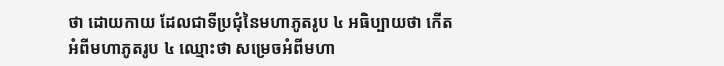ថា ដោយកាយ ដែលជាទីប្រជុំនៃមហាភូតរូប ៤ អធិប្បាយថា កើតអំពីមហាភូតរូប ៤ ឈ្មោះថា សម្រេចអំពីមហា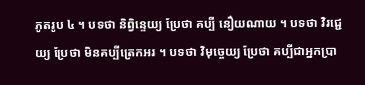ភូតរូប ៤ ។ បទថា និព្វិន្ទេយ្យ ប្រែថា គប្បី នឿយណាយ ។ បទថា វិរជ្ជេយ្យ ប្រែថា មិនគប្បីត្រេកអរ ។ បទថា វិមុច្ចេយ្យ ប្រែថា គប្បីជាអ្នកប្រា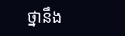ថ្នានឹង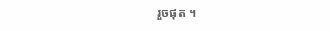រួចផុត ។